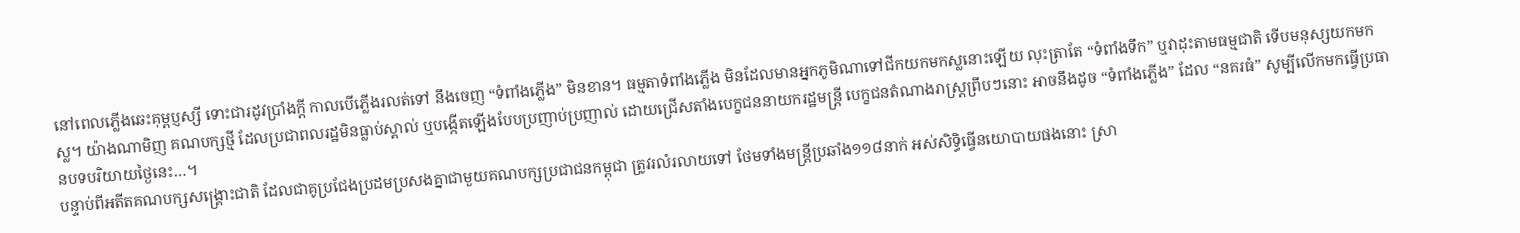នៅពេលភ្លើងឆេះគុម្ពប្ញស្សី ទោះជារដូវប្រាំងក្តី កាលបើភ្លើងរលត់ទៅ នឹងចេញ “ទំពាំងភ្លើង” មិនខាន។ ធម្មតាទំពាំងភ្លើង មិនដែលមានអ្នកភូមិណាទៅជីកយកមកស្លនោះឡើយ លុះត្រាតែ “ទំពាំងទឹក” ឬវាដុះតាមធម្មជាតិ ទើបមនុស្សយកមកស្ល។ យ៉ាងណាមិញ គណបក្សថ្មី ដែលប្រជាពលរដ្ឋមិនធ្លាប់ស្គាល់ ឬបង្កើតឡើងបែបប្រញាប់ប្រញាល់ ដោយជ្រើសតាំងបេក្ខជននាយករដ្ឋមន្ត្រី បេក្ខជនតំណាងរាស្ត្រព្រឹបៗនោះ អាចនឹងដូច “ទំពាំងភ្លើង” ដែល “នគរធំ” សូម្បីលើកមកធ្វើប្រធានបទបរិយាយថ្ងៃនេះ…។
បន្ទាប់ពីអតីតគណបក្សសង្គ្រោះជាតិ ដែលជាគូប្រជែងប្រដមប្រសងគ្នាជាមួយគណបក្សប្រជាជនកម្ពុជា ត្រូវរលំរលាយទៅ ថែមទាំងមន្ត្រីប្រឆាំង១១៨នាក់ អស់សិទ្ធិធ្វើនយោបាយផងនោះ ស្រា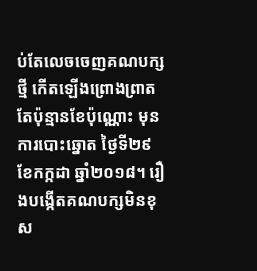ប់តែលេចចេញគណបក្សថ្មី កើតឡើងព្រោងព្រាត តែប៉ុន្មានខែប៉ុណ្ណោះ មុនការបោះឆ្នោត ថ្ងៃទី២៩ ខែកក្កដា ឆ្នាំ២០១៨។ រឿងបង្កើតគណបក្សមិនខុស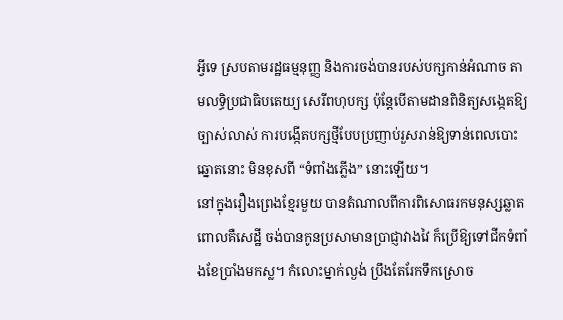អ្វីទេ ស្របតាមរដ្ឋធម្មនុញ្ញ និងការចង់បានរបស់បក្សកាន់អំណាច តាមលទ្ធិប្រជាធិបតេយ្យ សេរីពហុបក្ស ប៉ុន្តែបើតាមដានពិនិត្យសង្កេតឱ្យច្បាស់លាស់ ការបង្កើតបក្សថ្មីបែបប្រញាប់រួសរាន់ឱ្យទាន់ពេលបោះឆ្នោតនោះ មិនខុសពី “ទំពាំងភ្លើង” នោះឡើយ។
នៅក្នុងរឿងព្រេងខ្មែរមួយ បានតំណាលពីការពិសោធរកមនុស្សឆ្លាត ពោលគឺសេដ្ឋី ចង់បានកូនប្រសាមានប្រាជ្ញាវាងវៃ ក៏ប្រើឱ្យទៅជីកទំពាំងខែប្រាំងមកស្ល។ កំលោះម្នាក់ល្ងង់ ប្រឹងតែរែកទឹកស្រោច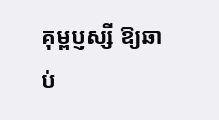គុម្ពប្ញស្សី ឱ្យឆាប់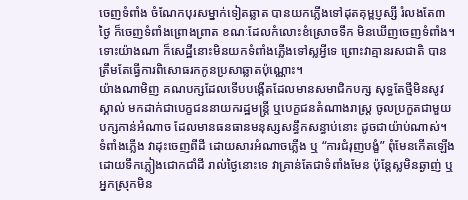ចេញទំពាំង ចំណែកបុរសម្នាក់ទៀតឆ្លាត បានយកភ្លើងទៅដុតគុម្ពប្ញស្សី រំលងតែ៣ថ្ងៃ ក៏ចេញទំពាំងព្រោងព្រាត ខណៈដែលកំលោះខំស្រោចទឹក មិនឃើញចេញទំពាំង។ ទោះយ៉ាងណា ក៏សេដ្ឋីនោះមិនយកទំពាំងភ្លើងទៅស្លអ្វីទេ ព្រោះវាគ្មានរសជាតិ បានត្រឹមតែធ្វើការពិសោធរកកូនប្រសាឆ្លាតប៉ុណ្ណោះ។
យ៉ាងណាមិញ គណបក្សដែលទើបបង្កើតដែលមានសមាជិកបក្ស សុទ្ធតែថ្មីមិនសូវស្គាល់ មកដាក់ជាបេក្ខជននាយករដ្ឋមន្ត្រី ឬបេក្ខជនតំណាងរាស្ត្រ ចូលប្រកួតជាមួយបក្សកាន់អំណាច ដែលមានធនធានមនុស្សសន្ធឹកសន្ធាប់នោះ ដូចជាយ៉ាប់ណាស់។ ទំពាំងភ្លើង វាដុះចេញពីដី ដោយសារអំណាចភ្លើង ឬ “ការជំរុញបង្ខំ” ពុំមែនកើតឡើងដោយទឹកភ្លៀងជោកជាំដី រាល់ថ្ងៃនោះទេ វាគ្រាន់តែជាទំពាំងមែន ប៉ុន្តែស្លមិនឆ្ងាញ់ ឬអ្នកស្រុកមិន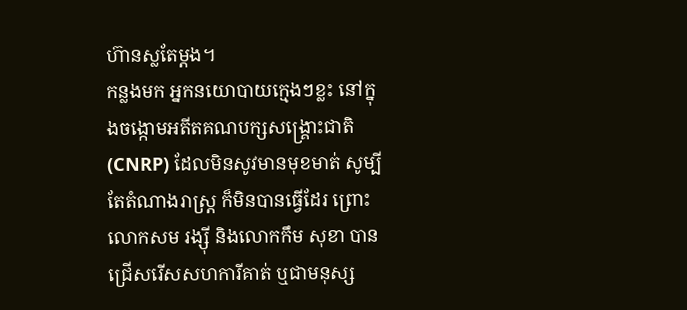ហ៊ានស្លតែម្តង។
កន្លងមក អ្នកនយោបាយក្មេងៗខ្លះ នៅក្នុងចង្កោមអតីតគណបក្សសង្គ្រោះជាតិ (CNRP) ដែលមិនសូវមានមុខមាត់ សូម្បីតែតំណាងរាស្ត្រ ក៏មិនបានធ្វើដែរ ព្រោះលោកសម រង្ស៊ី និងលោកកឹម សុខា បានជ្រើសរើសសហការីគាត់ ឬជាមនុស្ស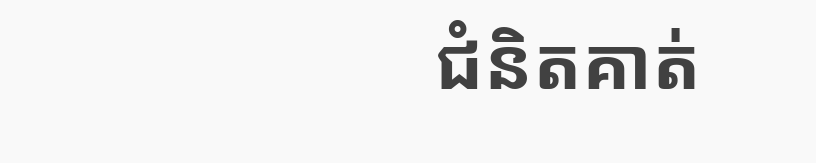ជំនិតគាត់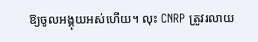ឱ្យចូលអង្គុយអស់ហើយ។ លុះ CNRP ត្រូវរលាយ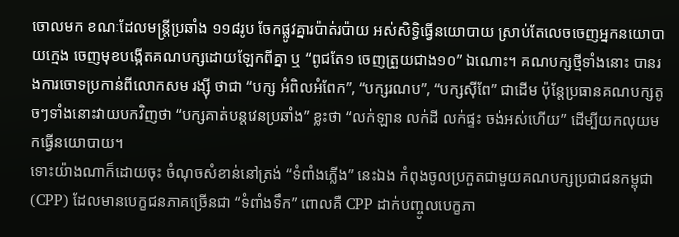ចោលមក ខណៈដែលមន្ត្រីប្រឆាំង ១១៨រូប ចែកផ្លូវគ្នារប៉ាត់រប៉ាយ អស់សិទ្ធិធ្វើនយោបាយ ស្រាប់តែលេចចេញអ្នកនយោបាយក្មេង ចេញមុខបង្កើតគណបក្សដោយឡែកពីគ្នា ឬ “ពូជតែ១ ចេញត្រួយជាង១០” ឯណោះ។ គណបក្សថ្មីទាំងនោះ បានរងការចោទប្រកាន់ពីលោកសម រង្ស៊ី ថាជា “បក្ស អំពិលអំពែក”, “បក្សរណប”, “បក្សស៊ីពែ” ជាដើម ប៉ុន្តែប្រធានគណបក្សតូចៗទាំងនោះវាយបកវិញថា “បក្សគាត់បន្តវេនប្រឆាំង” ខ្លះថា “លក់ឡាន លក់ដី លក់ផ្ទះ ចង់អស់ហើយ” ដើម្បីយកលុយមកធ្វើនយោបាយ។
ទោះយ៉ាងណាក៏ដោយចុះ ចំណុចសំខាន់នៅត្រង់ “ទំពាំងភ្លើង” នេះឯង កំពុងចូលប្រកួតជាមួយគណបក្សប្រជាជនកម្ពុជា (CPP) ដែលមានបេក្ខជនភាគច្រើនជា “ទំពាំងទឹក” ពោលគឺ CPP ដាក់បញ្ចូលបេក្ខភា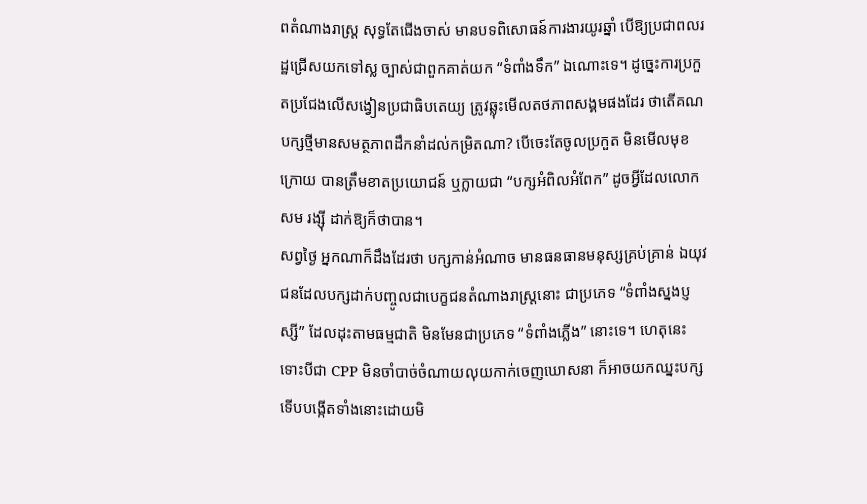ពតំណាងរាស្ត្រ សុទ្ធតែជើងចាស់ មានបទពិសោធន៍ការងារយូរឆ្នាំ បើឱ្យប្រជាពលរដ្ឋជ្រើសយកទៅស្ល ច្បាស់ជាពួកគាត់យក “ទំពាំងទឹក” ឯណោះទេ។ ដូច្នេះការប្រកួតប្រជែងលើសង្វៀនប្រជាធិបតេយ្យ ត្រូវឆ្លុះមើលតថភាពសង្គមផងដែរ ថាតើគណបក្សថ្មីមានសមត្ថភាពដឹកនាំដល់កម្រិតណា? បើចេះតែចូលប្រកួត មិនមើលមុខក្រោយ បានត្រឹមខាតប្រយោជន៍ ឬក្លាយជា “បក្សអំពិលអំពែក” ដូចអ្វីដែលលោកសម រង្ស៊ី ដាក់ឱ្យក៏ថាបាន។
សព្វថ្ងៃ អ្នកណាក៏ដឹងដែរថា បក្សកាន់អំណាច មានធនធានមនុស្សគ្រប់គ្រាន់ ឯយុវជនដែលបក្សដាក់បញ្ចូលជាបេក្ខជនតំណាងរាស្ត្រនោះ ជាប្រភេទ “ទំពាំងស្នងប្ញស្សី” ដែលដុះតាមធម្មជាតិ មិនមែនជាប្រភេទ “ទំពាំងភ្លើង” នោះទេ។ ហេតុនេះទោះបីជា CPP មិនចាំបាច់ចំណាយលុយកាក់ចេញឃោសនា ក៏អាចយកឈ្នះបក្សទើបបង្កើតទាំងនោះដោយមិ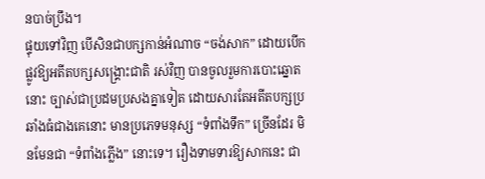នបាច់ប្រឹង។
ផ្ទុយទៅវិញ បើសិនជាបក្សកាន់អំណាច “ចង់សាក” ដោយបើកផ្លូវឱ្យអតីតបក្សសង្គ្រោះជាតិ រស់វិញ បានចូលរួមការបោះឆ្នោតនោះ ច្បាស់ជាប្រដមប្រសងគ្នាទៀត ដោយសារតែអតីតបក្សប្រឆាំងធំជាងគេនោះ មានប្រភេទមនុស្ស “ទំពាំងទឹក” ច្រើនដែរ មិនមែនជា “ទំពាំងភ្លើង” នោះទេ។ រឿងទាមទារឱ្យសាកនេះ ជា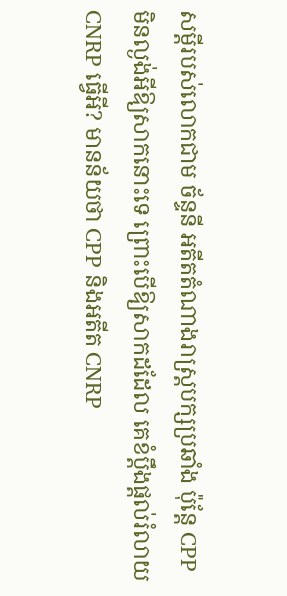សម្តីរបស់លោកជាម ច័ន្ទនី អតីតតំណាងរាស្ត្របក្សប្រឆាំង ប៉ុន្តែ CPP មិនល្ងង់អីឱ្យសាកនោះទេ ព្រោះបើឱ្យសាកដដែល គេខំប្តឹងផ្តល់រំលាយ CNRP ធ្វើអី? មានន័យថា CPP និងអតីត CNRP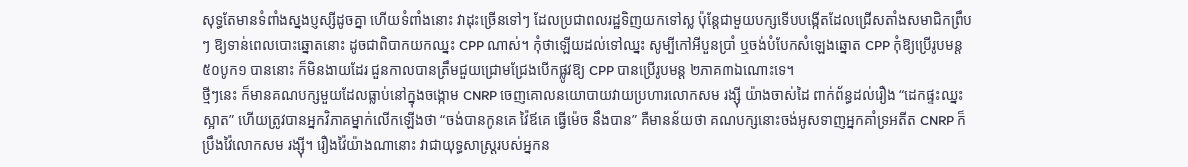សុទ្ធតែមានទំពាំងស្នងប្ញស្សីដូចគ្នា ហើយទំពាំងនោះ វាដុះច្រើនទៅៗ ដែលប្រជាពលរដ្ឋទិញយកទៅស្ល ប៉ុន្តែជាមួយបក្សទើបបង្កើតដែលជ្រើសតាំងសមាជិកព្រឹបៗ ឱ្យទាន់ពេលបោះឆ្នោតនោះ ដូចជាពិបាកយកឈ្នះ CPP ណាស់។ កុំថាឡើយដល់ទៅឈ្នះ សូម្បីកៅអីបួនប្រាំ ឬចង់បំបែកសំឡេងឆ្នោត CPP កុំឱ្យប្រើរូបមន្ត ៥០បូក១ បាននោះ ក៏មិនងាយដែរ ជួនកាលបានត្រឹមជួយជ្រោមជ្រែងបើកផ្លូវឱ្យ CPP បានប្រើរូបមន្ត ២ភាគ៣ឯណោះទេ។
ថ្មីៗនេះ ក៏មានគណបក្សមួយដែលធ្លាប់នៅក្នុងចង្កោម CNRP ចេញគោលនយោបាយវាយប្រហារលោកសម រង្ស៊ី យ៉ាងចាស់ដៃ ពាក់ព័ន្ធដល់រឿង “ដេកផ្ទះឈ្នះស្អាត” ហើយត្រូវបានអ្នកវិភាគម្នាក់លើកឡើងថា “ចង់បានកូនគេ វ៉ៃឪគេ ធ្វើម៉េច នឹងបាន” គឺមានន័យថា គណបក្សនោះចង់អូសទាញអ្នកគាំទ្រអតីត CNRP ក៏ប្រឹងវ៉ៃលោកសម រង្ស៊ី។ រឿងវ៉ៃយ៉ាងណានោះ វាជាយុទ្ធសាស្ត្ររបស់អ្នកន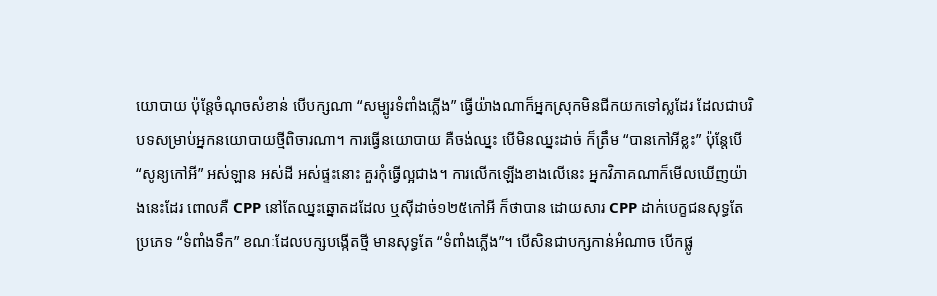យោបាយ ប៉ុន្តែចំណុចសំខាន់ បើបក្សណា “សម្បូរទំពាំងភ្លើង” ធ្វើយ៉ាងណាក៏អ្នកស្រុកមិនជីកយកទៅស្លដែរ ដែលជាបរិបទសម្រាប់អ្នកនយោបាយថ្មីពិចារណា។ ការធ្វើនយោបាយ គឺចង់ឈ្នះ បើមិនឈ្នះដាច់ ក៏ត្រឹម “បានកៅអីខ្លះ” ប៉ុន្តែបើ “សូន្យកៅអី” អស់ឡាន អស់ដី អស់ផ្ទះនោះ គួរកុំធ្វើល្អជាង។ ការលើកឡើងខាងលើនេះ អ្នកវិភាគណាក៏មើលឃើញយ៉ាងនេះដែរ ពោលគឺ CPP នៅតែឈ្នះឆ្នោតដដែល ឬស៊ីដាច់១២៥កៅអី ក៏ថាបាន ដោយសារ CPP ដាក់បេក្ខជនសុទ្ធតែប្រភេទ “ទំពាំងទឹក” ខណៈដែលបក្សបង្កើតថ្មី មានសុទ្ធតែ “ទំពាំងភ្លើង”។ បើសិនជាបក្សកាន់អំណាច បើកផ្លូ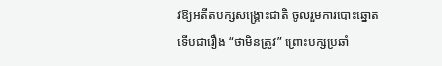វឱ្យអតីតបក្សសង្គ្រោះជាតិ ចូលរួមការបោះឆ្នោត ទើបជារឿង “ថាមិនត្រូវ” ព្រោះបក្សប្រឆាំ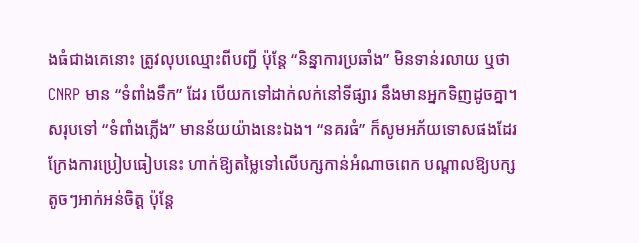ងធំជាងគេនោះ ត្រូវលុបឈ្មោះពីបញ្ជី ប៉ុន្តែ “និន្នាការប្រឆាំង” មិនទាន់រលាយ ឬថា CNRP មាន “ទំពាំងទឹក” ដែរ បើយកទៅដាក់លក់នៅទីផ្សារ នឹងមានអ្នកទិញដូចគ្នា។
សរុបទៅ “ទំពាំងភ្លើង” មានន័យយ៉ាងនេះឯង។ “នគរធំ” ក៏សូមអភ័យទោសផងដែរ ក្រែងការប្រៀបធៀបនេះ ហាក់ឱ្យតម្លៃទៅលើបក្សកាន់អំណាចពេក បណ្តាលឱ្យបក្សតូចៗអាក់អន់ចិត្ត ប៉ុន្តែ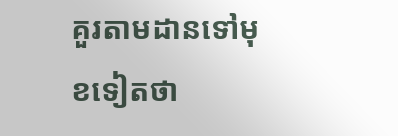គួរតាមដានទៅមុខទៀតថា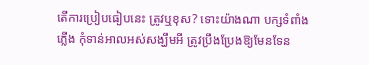តើការប្រៀបធៀបនេះ ត្រូវឬខុស? ទោះយ៉ាងណា បក្សទំពាំងភ្លើង កុំទាន់អាលអស់សង្ឃឹមអី ត្រូវប្រឹងប្រែងឱ្យមែនទែន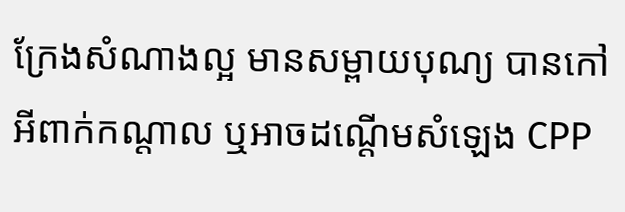ក្រែងសំណាងល្អ មានសម្ពាយបុណ្យ បានកៅអីពាក់កណ្តាល ឬអាចដណ្តើមសំឡេង CPP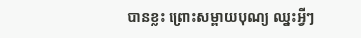បានខ្លះ ព្រោះសម្ពាយបុណ្យ ឈ្នះអ្វីៗ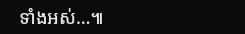ទាំងអស់…៕